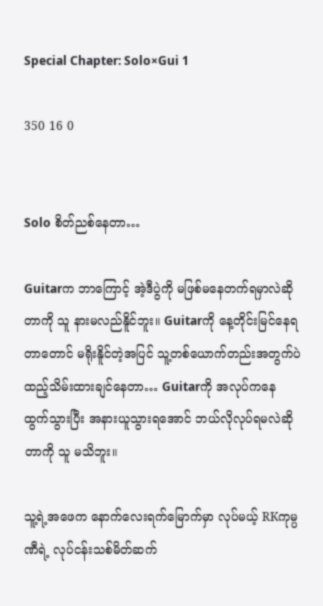Special Chapter: Solo×Gui 1

350 16 0


Solo စိတ်ညစ်နေတာ…

Guitarက ဘာကြောင့် အဲ့ဒီပွဲကို မဖြစ်မနေတက်ရမှာလဲဆိုတာကို သူ နားမလည်နိူင်ဘူး။ Guitarကို နေ့တိုင်းမြင်နေရတာတောင် မရိုးနိူင်တဲ့အပြင် သူ့တစ်ယောက်တည်းအတွက်ပဲ ထည့်သိမ်းထားချင်နေတာ… Guitarကို အလုပ်ကနေ ထွက်သွားပြီး အနားယူသွားရအောင် ဘယ်လိုလုပ်ရမလဲဆိုတာကို သူ မသိဘူး။

သူ့ရဲ့အဖေက နောက်လေးရက်မြောက်မှာ လုပ်မယ့် RKကုမ္ပဏီရဲ့ လုပ်ငန်းသစ်မိတ်ဆက်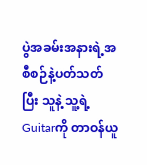ပွဲအခမ်းအနားရဲ့အစီစဉ်နဲ့ပတ်သတ်ပြီး သူနဲ့ သူ့ရဲ့Guitarကို တာဝန်ယူ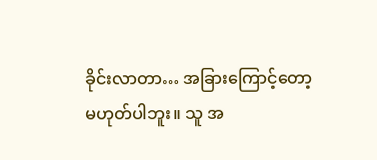ခိုင်းလာတာ… အခြားကြောင့်တော့ မဟုတ်ပါဘူး။ သူ အ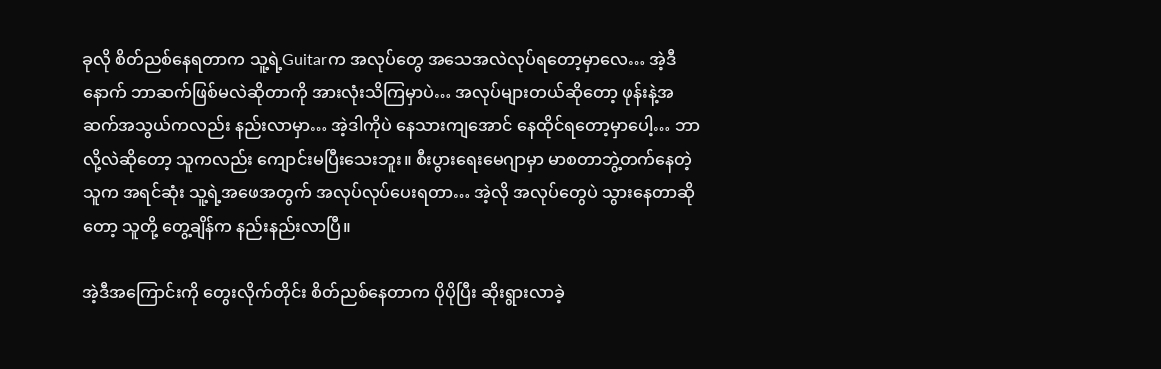ခုလို စိတ်ညစ်နေရတာက သူ့ရဲ့Guitarက အလုပ်တွေ အသေအလဲလုပ်ရတော့မှာလေ… အဲ့ဒီနောက် ဘာဆက်ဖြစ်မလဲဆိုတာကို အားလုံးသိကြမှာပဲ… အလုပ်များတယ်ဆိုတော့ ဖုန်းနဲ့အဆက်အသွယ်ကလည်း နည်းလာမှာ… အဲ့ဒါကိုပဲ နေသားကျအောင် နေထိုင်ရတော့မှာပေါ့… ဘာလို့လဲဆိုတော့ သူကလည်း ကျောင်းမပြီးသေးဘူး။ စီးပွားရေးမေဂျာမှာ မာစတာဘွဲ့တက်နေတဲ့သူက အရင်ဆုံး သူ့ရဲ့အဖေအတွက် အလုပ်လုပ်ပေးရတာ… အဲ့လို အလုပ်တွေပဲ သွားနေတာဆိုတော့ သူတို့ တွေ့ချိန်က နည်းနည်းလာပြီ။

အဲ့ဒီအကြောင်းကို တွေးလိုက်တိုင်း စိတ်ညစ်နေတာက ပိုပိုပြီး ဆိုးရွားလာခဲ့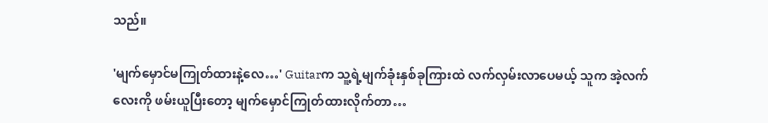သည်။

'မျက်မှောင်မကြုတ်ထားနဲ့လေ…' Guitarက သူ့ရဲ့မျက်ခုံးနှစ်ခုကြားထဲ လက်လှမ်းလာပေမယ့် သူက အဲ့လက်လေးကို ဖမ်းယူပြီးတော့ မျက်မှောင်ကြုတ်ထားလိုက်တာ…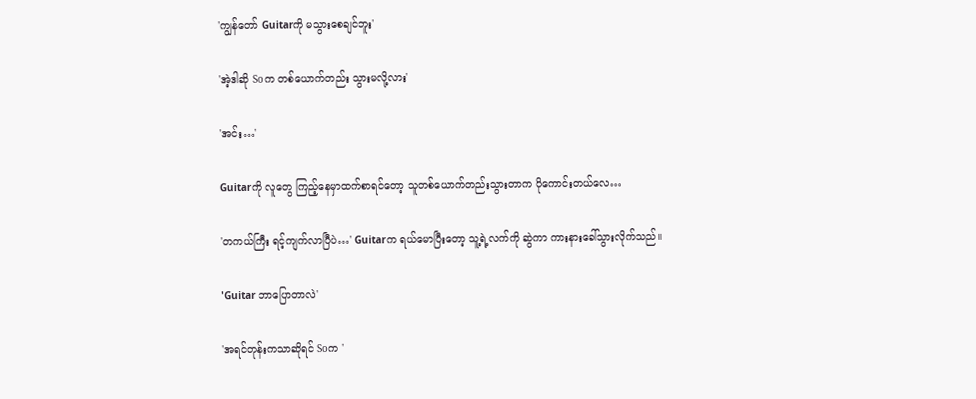'ကျွန်တော် Guitarကို မသွားစေချင်ဘူး'

'အဲ့ဒါဆို Soက တစ်ယောက်တည်း သွားမလို့လား'

'အင်း…'

Guitarကို လူတွေ ကြည့်နေမှာထက်စာရင်တော့ သူတစ်ယောက်တည်းသွားတာက ပိုကောင်းတယ်လေ…

'တကယ်ကြီး ရင့်ကျက်လာပြီပဲ…' Guitarက ရယ်မောပြီးတော့ သူ့ရဲ့လက်ကို ဆွဲကာ ကားနားခေါ်သွားလိုက်သည်။

'Guitar ဘာပြောတာလဲ'

'အရင်တုန်းကသာဆိုရင် Soက '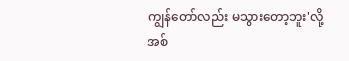ကျွန်တော်လည်း မသွားတော့ဘူး'လို့ အစ်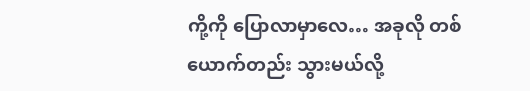ကို့ကို ပြောလာမှာလေ… အခုလို တစ်ယောက်တည်း သွားမယ်လို့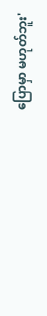ပြောမှာ မဟုတ်ဘူး'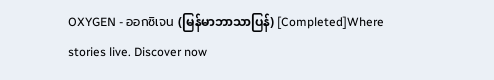OXYGEN - ออกซิเจน (မြန်မာဘာသာပြန်) [Completed]Where stories live. Discover now